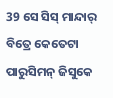39 ସେ ସିସ୍ ମାନ୍ଦାର୍ ବିତ୍ରେ କେତେଟା ପାରୁସିମନ୍ ଜିସୁକେ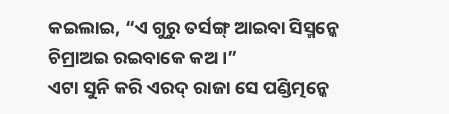କଇଲାଇ, “ଏ ଗୁରୁ ତର୍ସଙ୍ଗ୍ ଆଇବା ସିସ୍ମନ୍କେ ଚିମ୍ରାଅଇ ରଇବାକେ କଅ ।”
ଏଟା ସୁନି କରି ଏରଦ୍ ରାଜା ସେ ପଣ୍ଡିତ୍ମନ୍କେ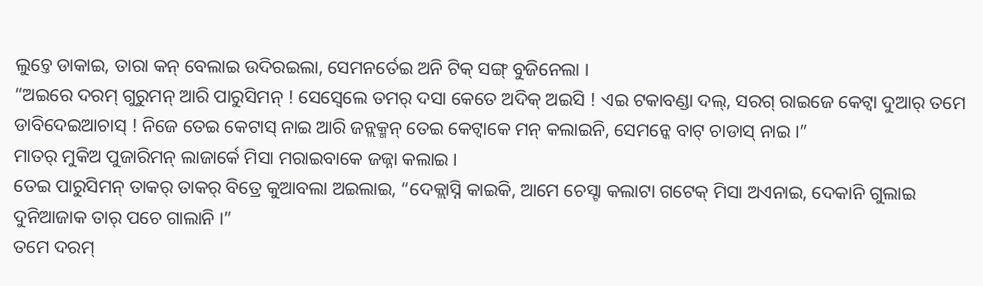ଲୁଚ୍ତେ ଡାକାଇ, ତାରା କନ୍ ବେଲାଇ ଉଦିରଇଲା, ସେମନର୍ତେଇ ଅନି ଟିକ୍ ସଙ୍ଗ୍ ବୁଜିନେଲା ।
“ଅଇରେ ଦରମ୍ ଗୁରୁମନ୍ ଆରି ପାରୁସିମନ୍ ! ସେସ୍ବେଲେ ତମର୍ ଦସା କେତେ ଅଦିକ୍ ଅଇସି ! ଏଇ ଟକାବଣ୍ଡା ଦଲ୍, ସରଗ୍ ରାଇଜେ କେଟ୍ବା ଦୁଆର୍ ତମେ ଡାବିଦେଇଆଚାସ୍ ! ନିଜେ ତେଇ କେଟାସ୍ ନାଇ ଆରି ଜନ୍ଲକ୍ମନ୍ ତେଇ କେଟ୍ବାକେ ମନ୍ କଲାଇନି, ସେମନ୍କେ ବାଟ୍ ଚାଡାସ୍ ନାଇ ।”
ମାତର୍ ମୁକିଅ ପୁଜାରିମନ୍ ଲାଜାର୍କେ ମିସା ମରାଇବାକେ ଜଜ୍ନା କଲାଇ ।
ତେଇ ପାରୁସିମନ୍ ତାକର୍ ତାକର୍ ବିତ୍ରେ କୁଆବଲା ଅଇଲାଇ, “ଦେକ୍ଲାସ୍ନି କାଇକି, ଆମେ ଚେସ୍ଟା କଲାଟା ଗଟେକ୍ ମିସା ଅଏନାଇ, ଦେକାନି ଗୁଲାଇ ଦୁନିଆଜାକ ତାର୍ ପଚେ ଗାଲାନି ।”
ତମେ ଦରମ୍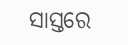ସାସ୍ତରେ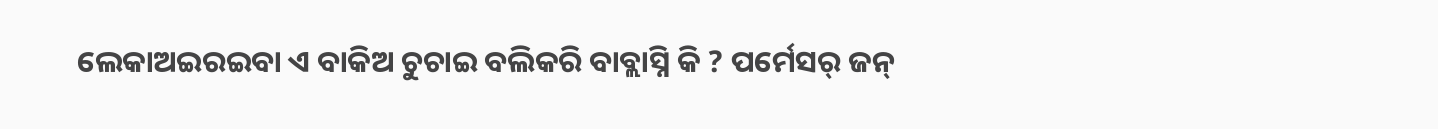ଲେକାଅଇରଇବା ଏ ବାକିଅ ଚୁଚାଇ ବଲିକରି ବାବ୍ଲାସ୍ନି କି ? ପର୍ମେସର୍ ଜନ୍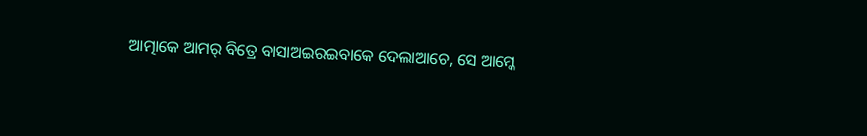ଆତ୍ମାକେ ଆମର୍ ବିତ୍ରେ ବାସାଅଇରଇବାକେ ଦେଲାଆଚେ, ସେ ଆମ୍କେ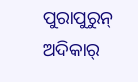ପୁରାପୁରୁନ୍ ଅଦିକାର୍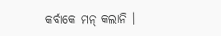କର୍ବାକେ ମନ୍ କଲାନି ।